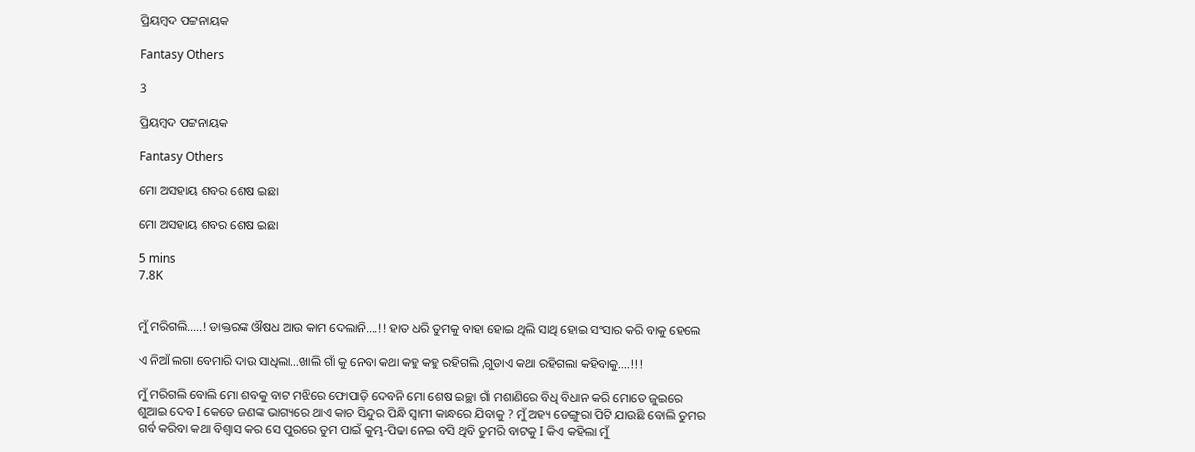ପ୍ରିୟମ୍ବଦ ପଟ୍ଟନାୟକ

Fantasy Others

3

ପ୍ରିୟମ୍ବଦ ପଟ୍ଟନାୟକ

Fantasy Others

ମୋ ଅସହାୟ ଶବର ଶେଷ ଇଛା

ମୋ ଅସହାୟ ଶବର ଶେଷ ଇଛା

5 mins
7.8K


ମୁଁ ମରିଗଲି…..! ଡାକ୍ତରଙ୍କ ଔଷଧ ଆଉ କାମ ଦେଲାନି….!! ହାତ ଧରି ତୁମକୁ ବାହା ହୋଇ ଥିଲି ସାଥି ହୋଇ ସଂସାର କରି ବାକୁ ହେଲେ

ଏ ନିଆଁ ଲଗା ବେମାରି ଦାଉ ସାଧିଲା…ଖାଲି ଗାଁ କୁ ନେବା କଥା କହୁ କହୁ ରହିଗଲି ,ଗୁଡାଏ କଥା ରହିଗଲା କହିବାକୁ….!!!

ମୁଁ ମରିଗଲି ବୋଲି ମୋ ଶବକୁ ବାଟ ମଝିରେ ଫୋପାଡ଼ି ଦେବନି ମୋ ଶେଷ ଇଚ୍ଛା ଗାଁ ମଶାଣିରେ ବିଧି ବିଧାନ କରି ମୋତେ ଜୁଇରେ ଶୁଆଇ ଦେବ I କେତେ ଜଣଙ୍କ ଭାଗ୍ୟରେ ଥାଏ କାଚ ସିନ୍ଦୁର ପିନ୍ଧି ସ୍ୱାମୀ କାନ୍ଧରେ ଯିବାକୁ ? ମୁଁ ଅହ୍ୟ ଡେଙ୍ଗୁରା ପିଟି ଯାଉଛି ବୋଲି ତୁମର ଗର୍ବ କରିବା କଥା ବିଶ୍ୱାସ କର ସେ ପୁରରେ ତୁମ ପାଇଁ କୁମ୍ଭ-ପିଢା ନେଇ ବସି ଥିବି ତୁମରି ବାଟକୁ I କିଏ କହିଲା ମୁଁ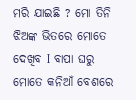ମରି ଯାଇଛି ? ମୋ ତିନି ଝିଅଙ୍କ ଭିତରେ ମୋତେ ଦେଖିବ I ବାପା ଘରୁ ମୋତେ କନିଆଁ ବେଶରେ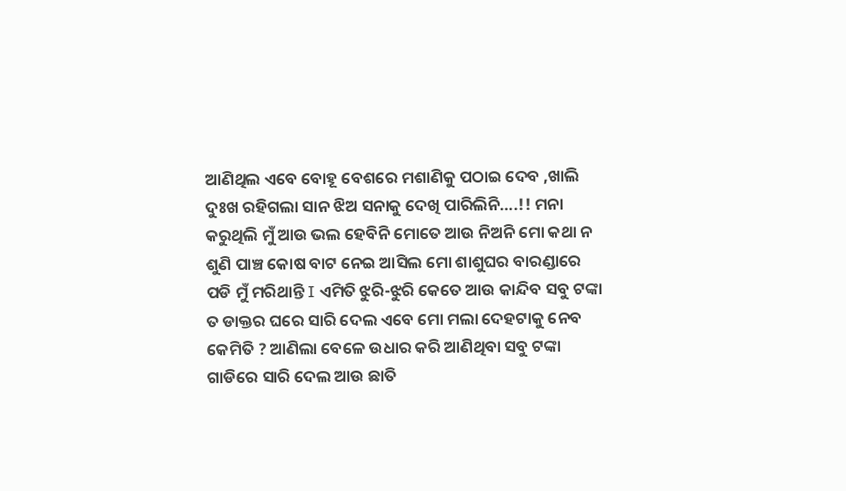ଆଣିଥିଲ ଏବେ ବୋହୂ ବେଶରେ ମଶାଣିକୁ ପଠାଇ ଦେବ ,ଖାଲି ଦୁଃଖ ରହିଗଲା ସାନ ଝିଅ ସନାକୁ ଦେଖି ପାରିଲିନି….!! ମନା କରୁଥିଲି ମୁଁ ଆଉ ଭଲ ହେବିନି ମୋତେ ଆଉ ନିଅନି ମୋ କଥା ନ ଶୁଣି ପାଞ୍ଚ କୋଷ ବାଟ ନେଇ ଆସିଲ ମୋ ଶାଶୁଘର ବାରଣ୍ଡାରେ ପଡି ମୁଁ ମରିଥାନ୍ତି I ଏମିତି ଝୁରି-ଝୁରି କେତେ ଆଉ କାନ୍ଦିବ ସବୁ ଟଙ୍କା ତ ଡାକ୍ତର ଘରେ ସାରି ଦେଲ ଏବେ ମୋ ମଲା ଦେହଟାକୁ ନେବ କେମିତି ? ଆଣିଲା ବେଳେ ଉଧାର କରି ଆଣିଥିବା ସବୁ ଟଙ୍କା ଗାଡିରେ ସାରି ଦେଲ ଆଉ ଛାତି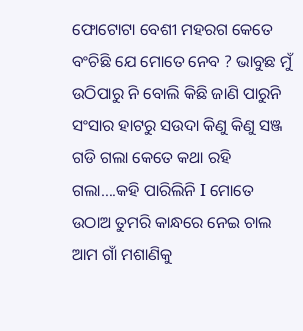ଫୋଟୋଟା ବେଶୀ ମହରଗ କେତେ ବଂଚିଛି ଯେ ମୋତେ ନେବ ? ଭାବୁଛ ମୁଁ ଉଠିପାରୁ ନି ବୋଲି କିଛି ଜାଣି ପାରୁନି ସଂସାର ହାଟରୁ ସଉଦା କିଣୁ କିଣୁ ସଞ୍ଜ ଗଡି ଗଲା କେତେ କଥା ରହି ଗଲା….କହି ପାରିଲିନି I ମୋତେ ଉଠାଅ ତୁମରି କାନ୍ଧରେ ନେଇ ଚାଲ ଆମ ଗାଁ ମଶାଣିକୁ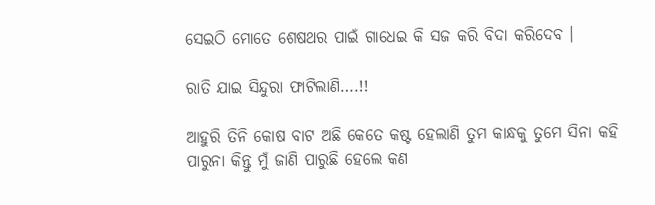ସେଇଠି ମୋତେ ଶେଷଥର ପାଇଁ ଗାଧେଇ କି ସଜ କରି ବିଦା କରିଦେବ ।

ରାତି ଯାଇ ସିନ୍ଦୁରା ଫାଟିଲାଣି….!!

ଆହୁରି ତିନି କୋଷ ବାଟ ଅଛି କେତେ କଷ୍ଟ ହେଲାଣି ତୁମ କାନ୍ଧକୁ ତୁମେ ସିନା କହି ପାରୁନା କିନ୍ତୁ ମୁଁ ଜାଣି ପାରୁଛି ହେଲେ କଣ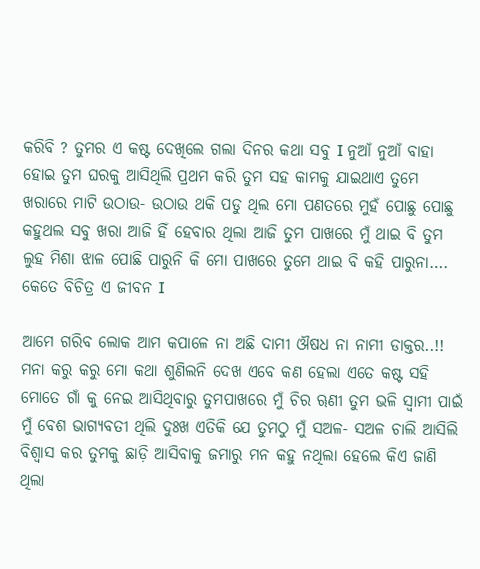କରିବି ? ତୁମର ଏ କଷ୍ଟ ଦେଖିଲେ ଗଲା ଦିନର କଥା ସବୁ I ନୁଆଁ ନୁଆଁ ବାହା ହୋଇ ତୁମ ଘରକୁ ଆସିଥିଲି ପ୍ରଥମ କରି ତୁମ ସହ କାମକୁ ଯାଇଥାଏ ତୁମେ ଖରାରେ ମାଟି ଉଠାଉ- ଉଠାଉ ଥକି ପଡୁ ଥିଲ ମୋ ପଣତରେ ମୁହଁ ପୋଛୁ ପୋଛୁ କହୁଥଲ ସବୁ ଖରା ଆଜି ହିଁ ହେବାର ଥିଲା ଆଜି ତୁମ ପାଖରେ ମୁଁ ଥାଇ ବି ତୁମ ଲୁହ ମିଶା ଝାଳ ପୋଛି ପାରୁନି କି ମୋ ପାଖରେ ତୁମେ ଥାଇ ବି କହି ପାରୁନା…. କେତେ ବିଚିତ୍ର ଏ ଜୀବନ I

ଆମେ ଗରିବ ଲୋକ ଆମ କପାଳେ ନା ଅଛି ଦାମୀ ଔଷଧ ନା ନାମୀ ଡାକ୍ତର..!! ମନା କରୁ କରୁ ମୋ କଥା ଶୁଣିଲନି ଦେଖ ଏବେ କଣ ହେଲା ଏତେ କଷ୍ଟ ସହି ମୋତେ ଗାଁ କୁ ନେଇ ଆସିଥିବାରୁ ତୁମପାଖରେ ମୁଁ ଚିର ୠଣୀ ତୁମ ଭଳି ସ୍ୱାମୀ ପାଇଁ ମୁଁ ବେଶ ଭାଗ୍ୟବତୀ ଥିଲି ଦୁଃଖ ଏତିକି ଯେ ତୁମଠୁ ମୁଁ ସଅଳ- ସଅଳ ଚାଲି ଆସିଲି ବିଶ୍ୱାସ କର ତୁମକୁ ଛାଡ଼ି ଆସିବାକୁ ଜମାରୁ ମନ କହୁ ନଥିଲା ହେଲେ କିଏ ଜାଣି ଥିଲା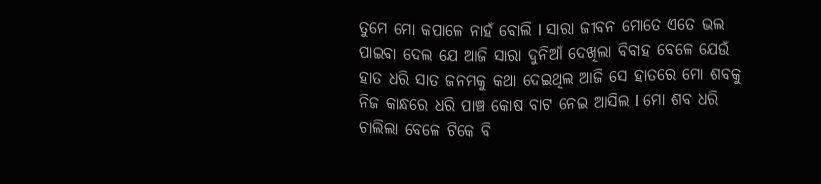ତୁମେ ମୋ କପାଳେ ନାହଁ ବୋଲି I ସାରା ଜୀବନ ମୋତେ ଏତେ ଭଲ ପାଇବା ଦେଲ ଯେ ଆଜି ସାରା ଦୁନିଆଁ ଦେଖିଲା ବିବାହ ବେଳେ ଯେଉଁ ହାତ ଧରି ସାତ ଜନମକୁ କଥା ଦେଇଥିଲ ଆଜି ସେ ହାତରେ ମୋ ଶବକୁ ନିଜ କାନ୍ଧରେ ଧରି ପାଞ୍ଚ କୋଷ ବାଟ ନେଇ ଆସିଲ I ମୋ ଶବ ଧରି ଚାଲିଲା ବେଳେ ଟିକେ ବି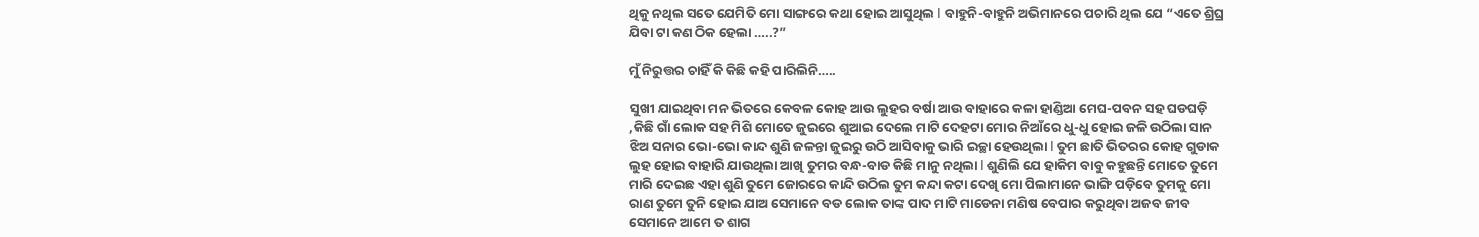ଥିକୁ ନଥିଲ ସତେ ଯେମିତି ମୋ ସାଙ୍ଗରେ କଥା ହୋଇ ଆସୁଥିଲ I ବାହୁନି-ବାହୁନି ଅଭିମାନରେ ପଚାରି ଥିଲ ଯେ “ଏତେ ଶ୍ରିଘ୍ର ଯିବା ଟା କଣ ଠିକ ହେଲା …..?”

ମୁଁ ନିରୁତ୍ତର ଚାହିଁ କି କିଛି କହି ପାରିଲିନି…..

ସୁଖୀ ଯାଇଥିବା ମନ ଭିତରେ କେବଳ କୋହ ଆଉ ଲୁହର ବର୍ଷା ଆଉ ବାହାରେ କଳା ହାଣ୍ଡିଆ ମେଘ-ପବନ ସହ ଘଡଘଡ଼ି ,କିଛି ଗାଁ ଲୋକ ସହ ମିଶି ମୋତେ ଜୁଇରେ ଶୁଆଇ ଦେଲେ ମାଟି ଦେହଟା ମୋର ନିଆଁରେ ଧୁ-ଧୁ ହୋଇ ଜଳି ଉଠିଲା ସାନ ଝିଅ ସନାର ଭୋ-ଭୋ କାନ୍ଦ ଶୁଣି ଜଳନ୍ତା ଜୁଇରୁ ଉଠି ଆସିବାକୁ ଭାରି ଇଚ୍ଛା ହେଉଥିଲା I ତୁମ ଛାତି ଭିତରର କୋହ ଗୁଡାକ ଲୁହ ହୋଇ ବାହାରି ଯାଉଥିଲା ଆଖି ତୁମର ବନ୍ଧ-ବାଡ କିଛି ମାନୁ ନଥିଲା I ଶୁଣିଲି ଯେ ହାକିମ ବାବୁ କହୁଛନ୍ତି ମୋତେ ତୁମେ ମାରି ଦେଇଛ ଏହା ଶୁଣି ତୁମେ ଜୋରରେ କାନ୍ଦି ଉଠିଲ ତୁମ କନ୍ଦା କଟା ଦେଖି ମୋ ପିଲାମାନେ ଭାଙ୍ଗି ପଡ଼ିବେ ତୁମକୁ ମୋ ରାଣ ତୁମେ ତୁନି ହୋଇ ଯାଅ ସେମାନେ ବଡ ଲୋକ ତାଙ୍କ ପାଦ ମାଟି ମାଡେନା ମଣିଷ ବେପାର କରୁଥିବା ଅଜବ ଜୀବ ସେମାନେ ଆମେ ତ ଶାଗ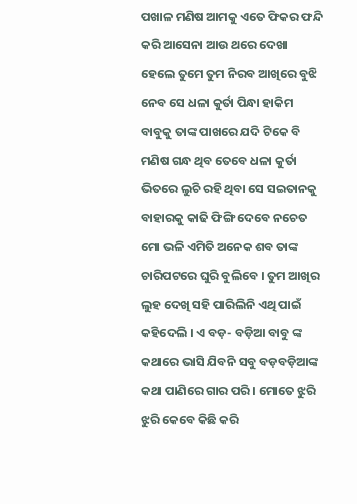ପଖାଳ ମଣିଷ ଆମକୁ ଏତେ ଫିକର ଫନ୍ଦି କରି ଆସେନା ଆଉ ଥରେ ଦେଖା ହେଲେ ତୁମେ ତୁମ ନିରବ ଆଖିରେ ବୁଝି ନେବ ସେ ଧଳା କୁର୍ତା ପିନ୍ଧା ହାକିମ ବାବୁକୁ ତାଙ୍କ ପାଖରେ ଯଦି ଟିକେ ବି ମଣିଷ ଗନ୍ଧ ଥିବ ତେବେ ଧଳା କୁର୍ତା ଭିତରେ ଲୁଚି ରହି ଥିବା ସେ ସଇତାନକୁ ବାହାରକୁ କାଢି ଫିଙ୍ଗି ଦେବେ ନଚେତ ମୋ ଭଳି ଏମିତି ଅନେକ ଶବ ତାଙ୍କ ଚାରିପଟରେ ଘୁରି ବୁଲିବେ । ତୁମ ଆଖିର ଲୁହ ଦେଖି ସହି ପାରିଲିନି ଏଥି ପାଇଁ କହିଦେଲି । ଏ ବଡ଼- ବଡ଼ିଆ ବାବୁ ଙ୍କ କଥାରେ ଭାସି ଯିବନି ସବୁ ବଡ଼ବଡ଼ିଆଙ୍କ କଥା ପାଣିରେ ଗାର ପରି । ମୋତେ ଝୁରି ଝୁରି କେବେ କିଛି କରି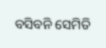ବସିବନି ସେମିତି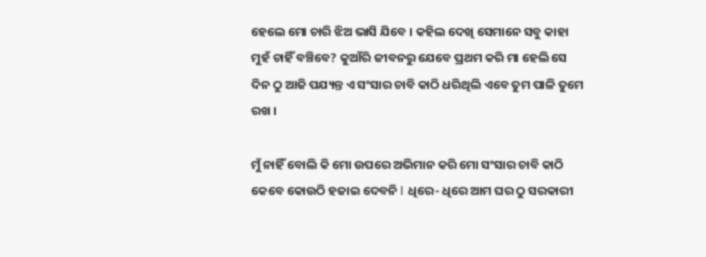ହେଲେ ମୋ ଚାରି ଝିଅ ଭାସି ଯିବେ । କହିଲ ଦେଖି ସେମାନେ ସବୁ କାହା ମୁହଁ ଚାହିଁ ବଞ୍ଚିବେ? କୁଆଁରି ଜୀବନରୁ ଯେବେ ପ୍ରଥମ କରି ମା ହେଲି ସେ ଦିନ ଠୁ ଆଜି ପଯ୍ୟନ୍ତ ଏ ସଂସାର ଚାବି କାଠି ଧରିଥିଲି ଏବେ ତୁମ ପାଳି ତୁମେ ରଖ ।

ମୁଁ ନାହିଁ ବୋଲି କି ମୋ ଉପରେ ଅଭିମାନ କରି ମୋ ସଂସାର ଚାବି କାଠି କେବେ କୋଉଠି ହଜାଇ ଦେବନି I ଧିରେ- ଧିରେ ଆମ ଘର ଠୁ ସରକାରୀ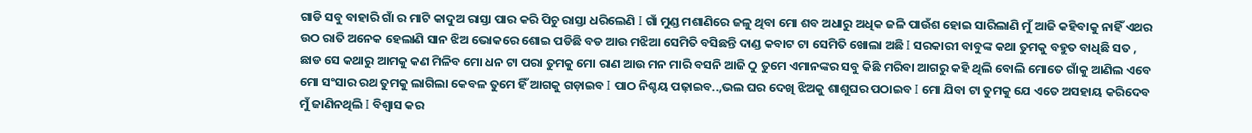ଗାଡି ସବୁ ବାହାରି ଗାଁ ର ମାଟି କାଦୁଅ ରାସ୍ତା ପାର କରି ପିଚୁ ରାସ୍ତା ଧରିଲେଣି I ଗାଁ ମୁଣ୍ଡ ମଶାଣିରେ ଜଳୁ ଥିବା ମୋ ଶବ ଅଧାରୁ ଅଧିକ ଜଳି ପାଉଁଶ ହୋଇ ସାରିଲାଣି ମୁଁ ଆଜି କହିବାକୁ ନାହିଁ ଏଥର ଉଠ ରାତି ଅନେକ ହେଲାଣି ସାନ ଝିଅ ଭୋକରେ ଶୋଇ ପଡିଛି ବଡ ଆଉ ମଝିଆ ସେମିତି ବସିଛନ୍ତି ଦାଣ୍ଡ କବାଟ ଟା ସେମିତି ଖୋଲା ଅଛି I ସରକାରୀ ବାବୁଙ୍କ କଥା ତୁମକୁ ବହୁତ ବାଧିଛି ସତ , ଛାଡ ସେ କଥାରୁ ଆମକୁ କଣ ମିଳିବ ମୋ ଧନ ଟା ପରା ତୁମକୁ ମୋ ରାଣ ଆଉ ମନ ମାରି ବସନି ଆଜି ଠୁ ତୁମେ ଏମାନଙ୍କର ସବୁ କିଛି ମରିବା ଆଗରୁ କହି ଥିଲି ବୋଲି ମୋତେ ଗାଁକୁ ଆଣିଲ ଏବେ ମୋ ସଂସାର ରଥ ତୁମକୁ ଲାଗିଲା କେବଳ ତୁମେ ହିଁ ଆଗକୁ ଗଡ଼ାଇବ I ପାଠ ନିଶ୍ଚୟ ପଢ଼ାଇବ..,ଭଲ ଘର ଦେଖି ଝିଅକୁ ଶାଶୁଘର ପଠାଇବ I ମୋ ଯିବା ଟା ତୁମକୁ ଯେ ଏତେ ଅସହାୟ କରିଦେବ ମୁଁ ଜାଣିନଥିଲି I ବିଶ୍ୱାସ କର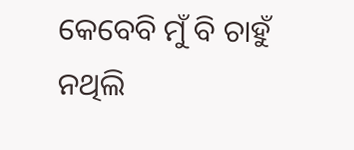କେବେବି ମୁଁ ବି ଚାହୁଁ ନଥିଲି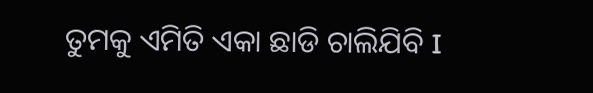ତୁମକୁ ଏମିତି ଏକା ଛାଡି ଚାଲିଯିବି I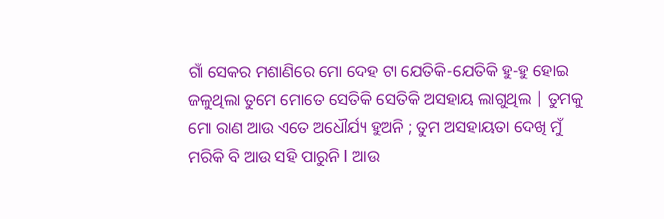ଗାଁ ସେକର ମଶାଣିରେ ମୋ ଦେହ ଟା ଯେତିକି-ଯେତିକି ହୁ-ହୁ ହୋଇ ଜଳୁଥିଲା ତୁମେ ମୋତେ ସେତିକି ସେତିକି ଅସହାୟ ଲାଗୁଥିଲ | ତୁମକୁ ମୋ ରାଣ ଆଉ ଏତେ ଅଧୌର୍ଯ୍ୟ ହୁଅନି ; ତୁମ ଅସହାୟତା ଦେଖି ମୁଁ ମରିକି ବି ଆଉ ସହି ପାରୁନି I ଆଉ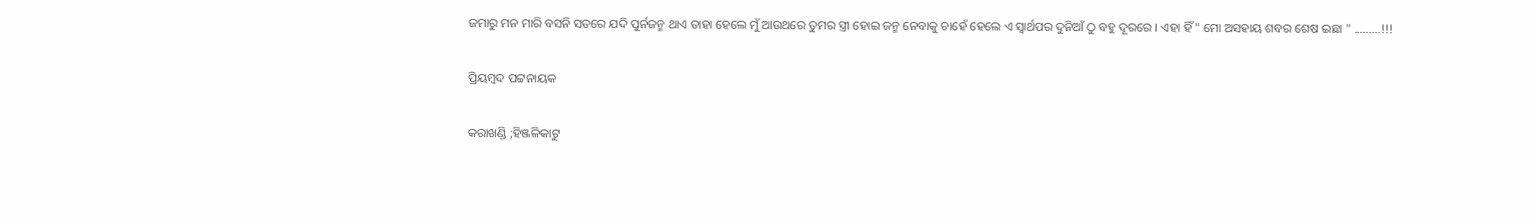ଜମାରୁ ମନ ମାରି ବସନି ସତରେ ଯଦି ପୁର୍ନଜନ୍ମ ଥାଏ ତାହା ହେଲେ ମୁଁ ଆଉଥରେ ତୁମର ସ୍ତ୍ରୀ ହୋଇ ଜନ୍ମ ନେବାକୁ ଚାହେଁ ହେଲେ ଏ ସ୍ବାର୍ଥପର ଦୁନିଆଁ ଠୁ ବହୁ ଦୂରରେ । ଏହା ହିଁ " ମୋ ଅସହାୟ ଶବର ଶେଷ ଇଛା " .........!!!

ପ୍ରିୟମ୍ବଦ ପଟ୍ଟନାୟକ

କରାଖଣ୍ଡି ;ହିଞ୍ଜଳିକାଟୁ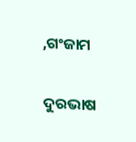,ଗଂଜାମ

ଦୁରଭାଷ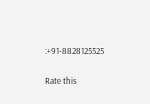:+91-8828125525


Rate this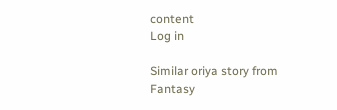content
Log in

Similar oriya story from Fantasy